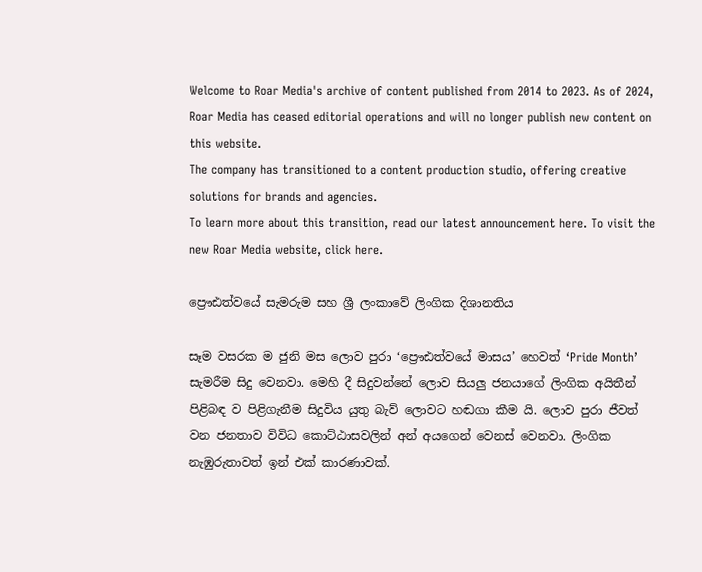Welcome to Roar Media's archive of content published from 2014 to 2023. As of 2024, Roar Media has ceased editorial operations and will no longer publish new content on this website.
The company has transitioned to a content production studio, offering creative solutions for brands and agencies.
To learn more about this transition, read our latest announcement here. To visit the new Roar Media website, click here.

ප්‍රෞඪත්වයේ සැමරුම සහ ශ්‍රී ලංකාවේ ලිංගික දිශානතිය

සෑම වසරක ම ජුනි මස ලොව පුරා ‘ප්‍රෞඪත්වයේ මාසය’ හෙවත් ‘Pride Month’ සැමරීම සිදු වෙනවා. මෙහි දී සිදුවන්නේ ලොව සියලු ජනයාගේ ලිංගික අයිතීන් පිළිබඳ ව පිළිගැනීම සිදුවිය යුතු බැව් ලොවට හඬගා කීම යි. ලොව පුරා ජීවත් වන ජනතාව විවිධ කොට්ඨාසවලින් අන් අයගෙන් වෙනස් වෙනවා. ලිංගික නැඹුරුතාවත් ඉන් එක් කාරණාවක්.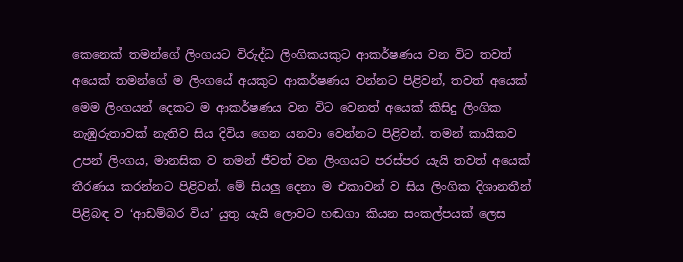කෙනෙක් තමන්ගේ ලිංගයට විරුද්ධ ලිංගිකයකුට ආකර්ෂණය වන විට තවත් අයෙක් තමන්ගේ ම ලිංගයේ අයකුට ආකර්ෂණය වන්නට පිළිවන්, තවත් අයෙක් මෙම ලිංගයන් දෙකට ම ආකර්ෂණය වන විට වෙනත් අයෙක් කිසිදු ලිංගික නැඹුරුතාවක් නැතිව සිය දිවිය ගෙන යනවා වෙන්නට පිළිවන්. තමන් කායිකව උපන් ලිංගය, මානසික ව තමන් ජීවත් වන ලිංගයට පරස්පර යැයි තවත් අයෙක් තීරණය කරන්නට පිළිවන්. මේ සියලු දෙනා ම එකාවන් ව සිය ලිංගික දිශානතීන් පිළිබඳ ව ‘ආඩම්බර විය’ යුතු යැයි ලොවට හඬගා කියන සංකල්පයක් ලෙස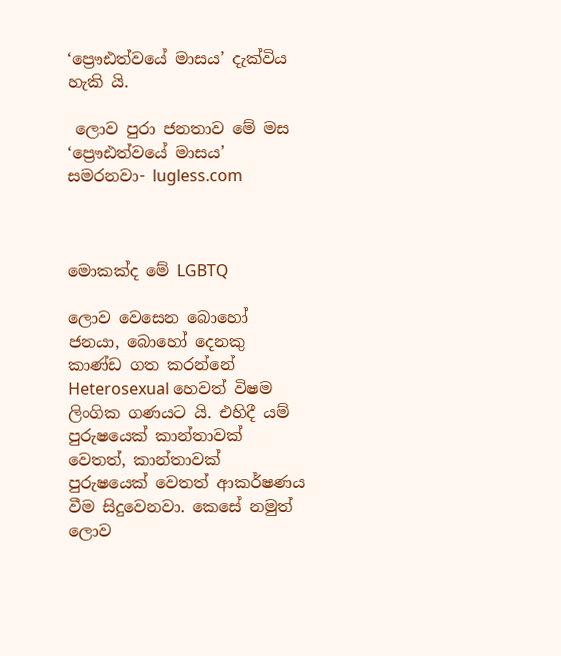‘ප්‍රෞඪත්වයේ මාසය’ දැක්විය හැකි යි.

 ලොව පුරා ජනතාව මේ මස ‘ප්‍රෞඪත්වයේ මාසය’ සමරනවා- lugless.com



මොකක්ද මේ LGBTQ

ලොව වෙසෙන බොහෝ ජනයා, බොහෝ දෙනකු කාණ්ඩ ගත කරන්නේ Heterosexual හෙවත් විෂම ලිංගික ගණයට යි. එහිදී යම් පුරුෂයෙක් කාන්තාවක් වෙතත්, කාන්තාවක් පුරුෂයෙක් වෙතත් ආකර්ෂණය වීම සිදුවෙනවා. කෙසේ නමුත් ලොව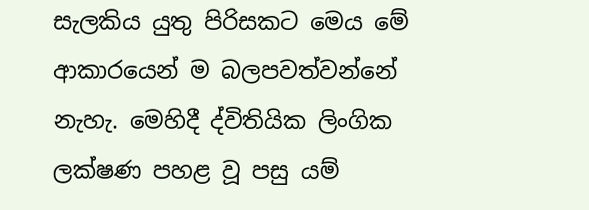සැලකිය යුතු පිරිසකට මෙය මේ ආකාරයෙන් ම බලපවත්වන්නේ නැහැ. මෙහිදී ද්විතියික ලිංගික ලක්ෂණ පහළ වූ පසු යම්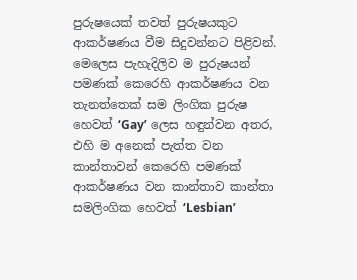පුරුෂයෙක් තවත් පුරුෂයකුට ආකර්ෂණය වීම සිදුවන්නට පිළිවන්. මෙලෙස පැහැදිලිව ම පුරුෂයන් පමණක් කෙරෙහි ආකර්ෂණය වන තැනත්තෙක් සම ලිංගික පුරුෂ හෙවත් ‘Gay’ ලෙස හඳුන්වන අතර, එහි ම අනෙක් පැත්ත වන කාන්තාවන් කෙරෙහි පමණක් ආකර්ෂණය වන කාන්තාව කාන්තා සමලිංගික හෙවත් ‘Lesbian’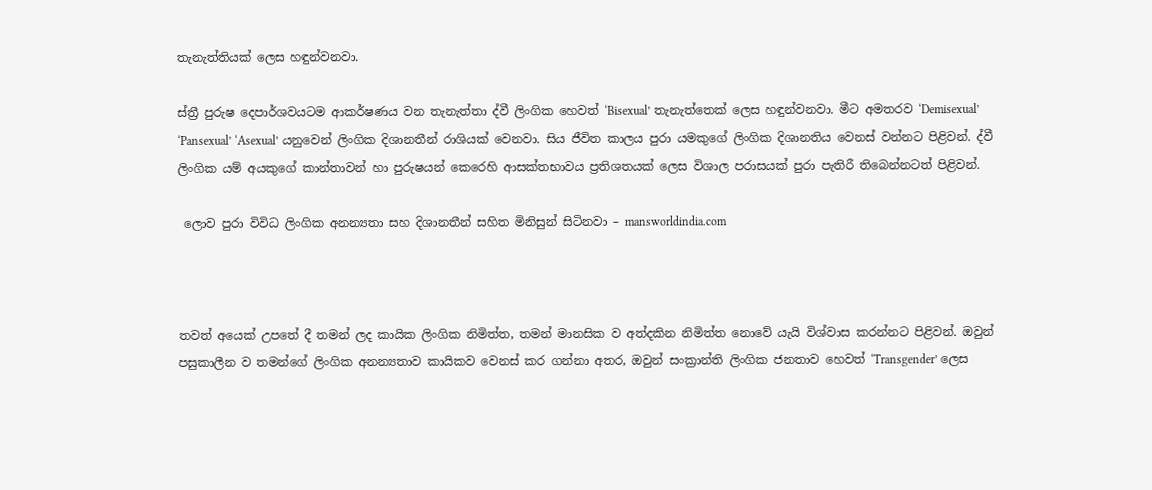තැනැත්තියක් ලෙස හඳුන්වනවා.

ස්ත්‍රී පුරුෂ දෙපාර්ශවයටම ආකර්ෂණය වන තැනැත්තා ද්වී ලිංගික හෙවත් ‘Bisexual’ තැනැත්තෙක් ලෙස හඳුන්වනවා. මීට අමතරව ‘Demisexual’ ‘Pansexual’ ‘Asexual’ යනුවෙන් ලිංගික දිශානතීන් රාශියක් වෙනවා. සිය ජීවිත කාලය පුරා යමකුගේ ලිංගික දිශානතිය වෙනස් වන්නට පිළිවන්. ද්වී ලිංගික යම් අයකුගේ කාන්තාවන් හා පුරුෂයන් කෙරෙහි ආසක්තභාවය ප්‍රතිශතයක් ලෙස විශාල පරාසයක් පුරා පැතිරී තිබෙන්නටත් පිළිවන්.

 ලොව පුරා විවිධ ලිංගික අනන්‍යතා සහ දිශානතීන් සහිත මිනිසුන් සිටිනවා – mansworldindia.com



තවත් අයෙක් උපතේ දී තමන් ලද කායික ලිංගික නිමිත්ත, තමන් මානසික ව අත්දකින නිමිත්ත නොවේ යැයි විශ්වාස කරන්නට පිළිවන්. ඔවුන් පසුකාලීන ව තමන්ගේ ලිංගික අනන්‍යතාව කායිකව වෙනස් කර ගන්නා අතර, ඔවුන් සංක්‍රාන්ති ලිංගික ජනතාව හෙවත් ‘Transgender’ ලෙස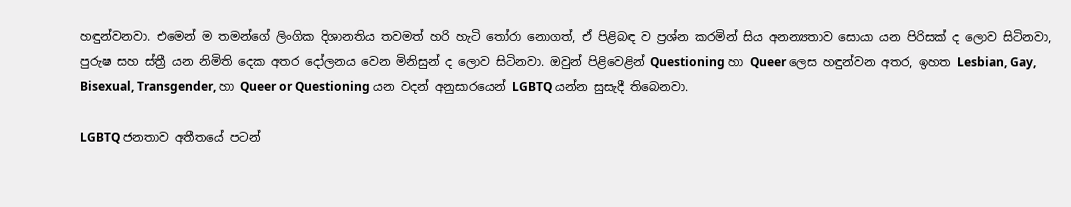හඳුන්වනවා. එමෙන් ම තමන්ගේ ලිංගික දිශානතිය තවමත් හරි හැටි තෝරා නොගත්, ඒ පිළිබඳ ව ප්‍රශ්න කරමින් සිය අනන්‍යතාව සොයා යන පිරිසක් ද ලොව සිටිනවා, පුරුෂ සහ ස්ත්‍රී යන නිමිති දෙක අතර දෝලනය වෙන මිනිසුන් ද ලොව සිටිනවා. ඔවුන් පිළිවෙළින් Questioning හා Queer ලෙස හඳුන්වන අතර, ඉහත Lesbian, Gay, Bisexual, Transgender, හා Queer or Questioning යන වදන් අනුසාරයෙන් LGBTQ යන්න සුසැදී තිබෙනවා.

LGBTQ ජනතාව අතීතයේ පටන්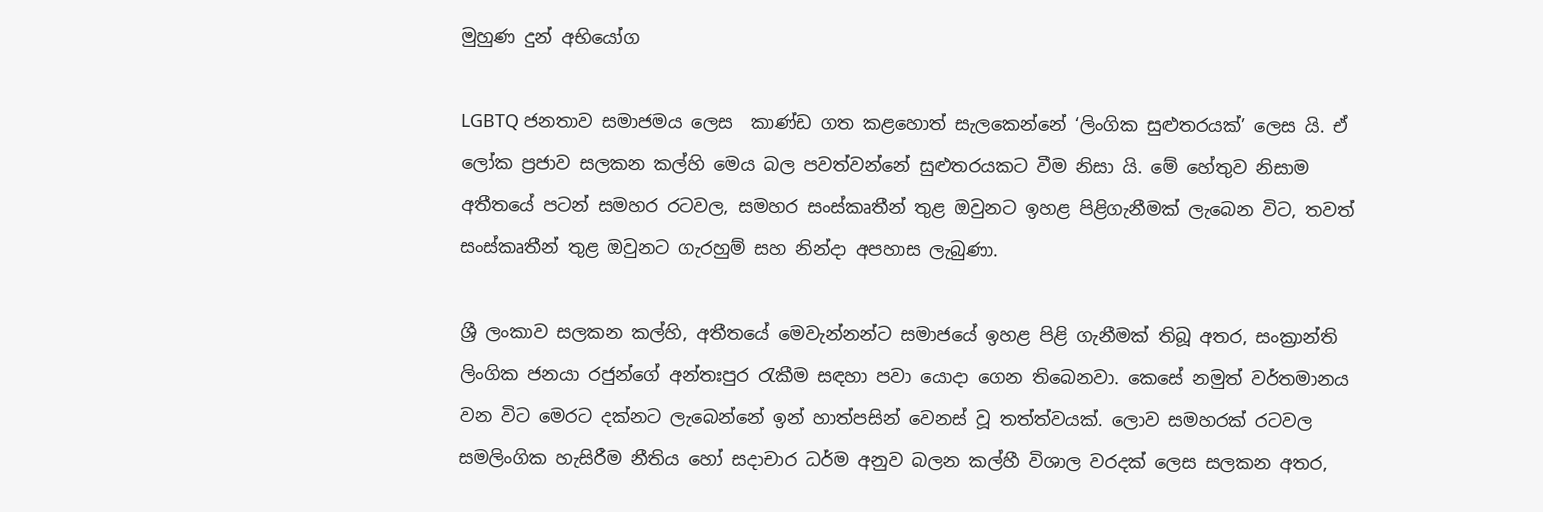මුහුණ දුන් අභියෝග

LGBTQ ජනතාව සමාජමය ලෙස  කාණ්ඩ ගත කළහොත් සැලකෙන්නේ ‘ලිංගික සුළුතරයක්’ ලෙස යි. ඒ ලෝක ප්‍රජාව සලකන කල්හි මෙය බල පවත්වන්නේ සුළුතරයකට වීම නිසා යි. මේ හේතුව නිසාම අතීතයේ පටන් සමහර රටවල, සමහර සංස්කෘතීන් තුළ ඔවුනට ඉහළ පිළිගැනීමක් ලැබෙන විට, තවත් සංස්කෘතීන් තුළ ඔවුනට ගැරහුම් සහ නින්දා අපහාස ලැබුණා.

ශ්‍රී ලංකාව සලකන කල්හි, අතීතයේ මෙවැන්නන්ට සමාජයේ ඉහළ පිළි ගැනීමක් තිබූ අතර, සංක්‍රාන්ති ලිංගික ජනයා රජුන්ගේ අන්තඃපුර රැකීම සඳහා පවා යොදා ගෙන තිබෙනවා. කෙසේ නමුත් වර්තමානය වන විට මෙරට දක්නට ලැබෙන්නේ ඉන් හාත්පසින් වෙනස් වූ තත්ත්වයක්. ලොව සමහරක් රටවල සමලිංගික හැසිරීම නීතිය හෝ සදාචාර ධර්ම අනුව බලන කල්හී විශාල වරදක් ලෙස සලකන අතර,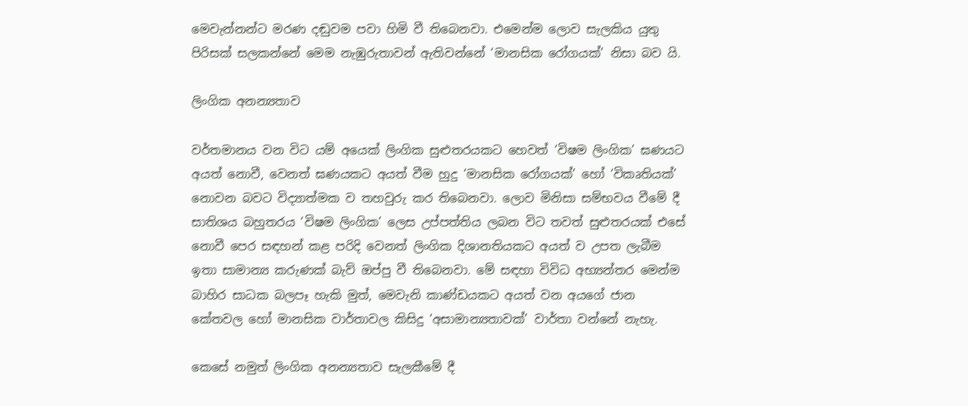මෙවැන්නන්ට මරණ දඬුවම පවා හිමි වී තිබෙනවා. එමෙන්ම ලොව සැලකිය යුතු පිරිසක් සලකන්නේ මෙම නැඹුරුතාවන් ඇතිවන්නේ ‘මානසික රෝගයක්’ නිසා බව යි.

ලිංගික අනන්‍යතාව

වර්තමානය වන විට යම් අයෙක් ලිංගික සුළුතරයකට හෙවත් ‘විෂම ලිංගික’ ඝණයට අයත් නොවී, වෙනත් ඝණයකට අයත් වීම හුදු ‘මානසික රෝගයක්’ හෝ ‘විකෘතියක්’ නොවන බවට විද්‍යාත්මක ව තහවුරු කර තිබෙනවා. ලොව මිනිසා සම්භවය වීමේ දී සාතිශය බහුතරය ‘විෂම ලිංගික’ ලෙස උප්පත්තිය ලබන විට තවත් සුළුතරයක් එසේ නොවී පෙර සඳහන් කළ පරිදි වෙනත් ලිංගික දිශානතියකට අයත් ව උපත ලැබීම ඉතා සාමාන්‍ය කරුණක් බැව් ඔප්පු වී තිබෙනවා. මේ සඳහා විවිධ අභ්‍යන්තර මෙන්ම බාහිර සාධක බලපෑ හැකි මුත්, මෙවැනි කාණ්ඩයකට අයත් වන අයගේ ජාන කේතවල හෝ මානසික වාර්තාවල කිසිදු ‘අසාමාන්‍යතාවක්’ වාර්තා වන්නේ නැහැ.

කෙසේ නමුත් ලිංගික අනන්‍යතාව සැලකීමේ දී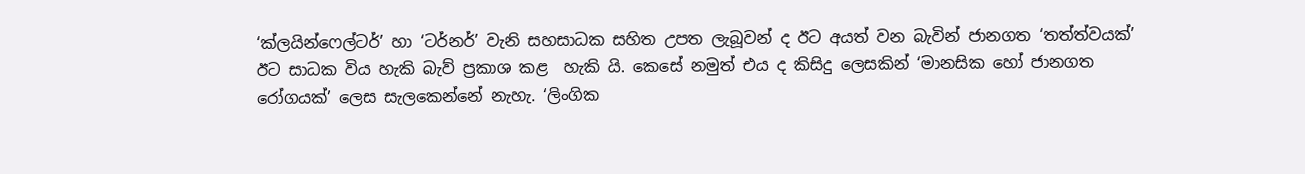‘ක්ලයින්ෆෙල්ටර්’ හා ‘ටර්නර්’ වැනි සහසාධක සහිත උපත ලැබූවන් ද ඊට අයත් වන බැවින් ජානගත ‘තත්ත්වයක්’ ඊට සාධක විය හැකි බැව් ප්‍රකාශ කළ  හැකි යි. කෙසේ නමුත් එය ද කිසිදු ලෙසකින් ‘මානසික හෝ ජානගත රෝගයක්’ ලෙස සැලකෙන්නේ නැහැ. ‘ලිංගික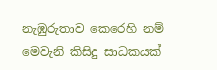නැඹුරුතාව කෙරෙහි නම් මෙවැනි කිසිදු සාධකයක්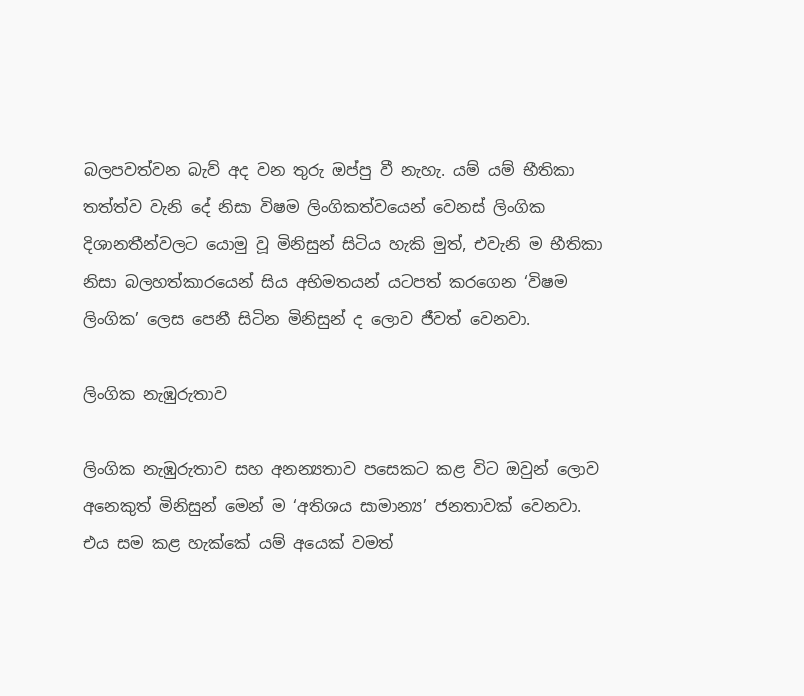බලපවත්වන බැව් අද වන තුරු ඔප්පු වී නැහැ. යම් යම් භීතිකා තත්ත්ව වැනි දේ නිසා විෂම ලිංගිකත්වයෙන් වෙනස් ලිංගික දිශානතීන්වලට යොමු වූ මිනිසුන් සිටිය හැකි මුත්, එවැනි ම භීතිකා නිසා බලහත්කාරයෙන් සිය අභිමතයන් යටපත් කරගෙන ‘විෂම ලිංගික’ ලෙස පෙනී සිටින මිනිසුන් ද ලොව ජීවත් වෙනවා.

ලිංගික නැඹුරුතාව

ලිංගික නැඹුරුතාව සහ අනන්‍යතාව පසෙකට කළ විට ඔවුන් ලොව අනෙකුත් මිනිසුන් මෙන් ම ‘අතිශය සාමාන්‍ය’ ජනතාවක් වෙනවා. එය සම කළ හැක්කේ යම් අයෙක් වමත්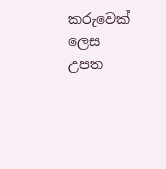කරුවෙක් ලෙස උපත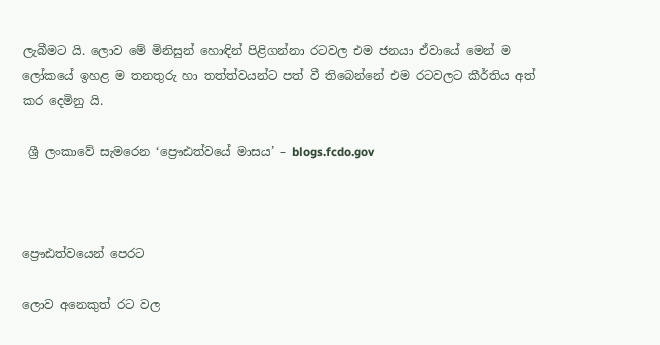ලැබීමට යි. ලොව මේ මිනිසුන් හොඳින් පිළිගන්නා රටවල එම ජනයා ඒවායේ මෙන් ම ලෝකයේ ඉහළ ම තනතුරු හා තත්ත්වයන්ට පත් වී තිබෙන්නේ එම රටවලට කීර්තිය අත් කර දෙමිනු යි.

 ශ්‍රී ලංකාවේ සැමරෙන ‘ප්‍රෞඪත්වයේ මාසය’ – blogs.fcdo.gov



ප්‍රෞඪත්වයෙන් පෙරට

ලොව අනෙකුත් රට වල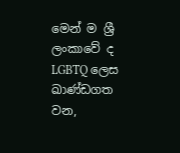මෙන් ම ශ්‍රී ලංකාවේ ද LGBTQ ලෙස ඛාණ්ඩගත වන,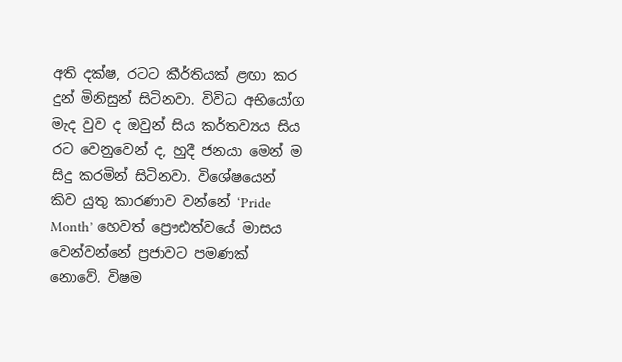අති දක්ෂ, රටට කීර්තියක් ළඟා කර දුන් මිනිසුන් සිටිනවා. විවිධ අභියෝග මැද වුව ද ඔවුන් සිය කර්තව්‍යය සිය රට වෙනුවෙන් ද, හුදී ජනයා මෙන් ම සිදු කරමින් සිටිනවා. විශේෂයෙන් කිව යුතු කාරණාව වන්නේ ‘Pride Month’ හෙවත් ප්‍රෞඪත්වයේ මාසය වෙන්වන්නේ ප්‍රජාවට පමණක් නොවේ. විෂම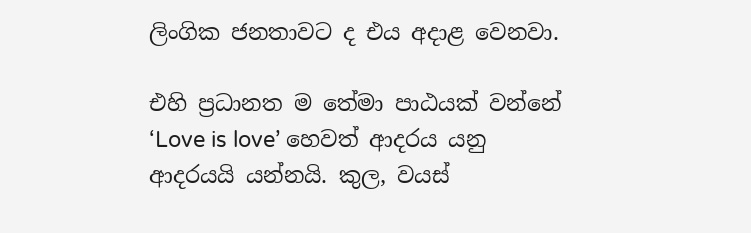ලිංගික ජනතාවට ද එය අදාළ වෙනවා.

එහි ප්‍රධානත ම තේමා පාඨයක් වන්නේ ‘Love is love’ හෙවත් ආදරය යනු ආදරයයි යන්නයි. කුල, වයස්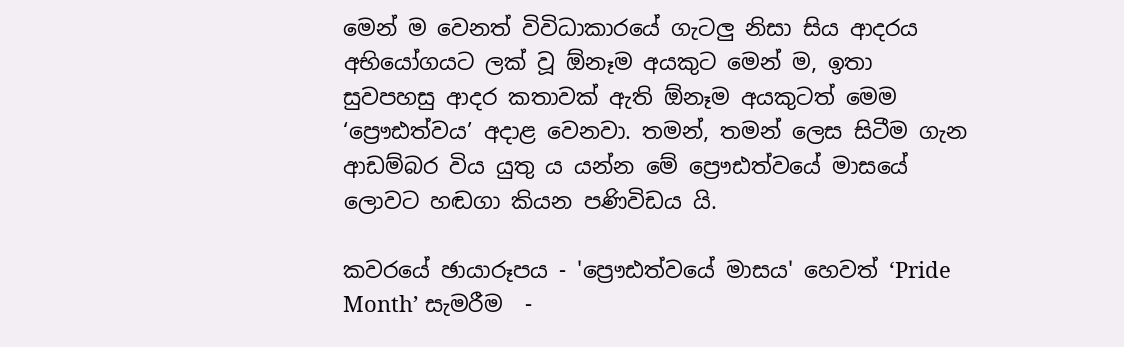මෙන් ම වෙනත් විවිධාකාරයේ ගැටලු නිසා සිය ආදරය අභියෝගයට ලක් වූ ඕනෑම අයකුට මෙන් ම, ඉතා සුවපහසු ආදර කතාවක් ඇති ඕනෑම අයකුටත් මෙම ‘ප්‍රෞඪත්වය’ අදාළ වෙනවා. තමන්, තමන් ලෙස සිටීම ගැන ආඩම්බර විය යුතු ය යන්න මේ ප්‍රෞඪත්වයේ මාසයේ ලොවට හඬගා කියන පණිවිඩය යි.

කවරයේ ඡායාරූපය - 'ප්‍රෞඪත්වයේ මාසය' හෙවත් ‘Pride Month’ සැමරීම  -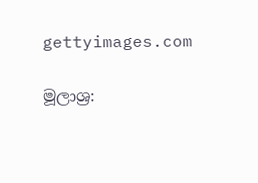gettyimages.com

මූලාශ්‍ර: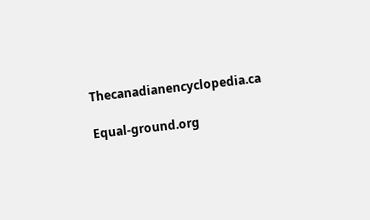Thecanadianencyclopedia.ca

Equal-ground.org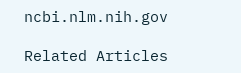ncbi.nlm.nih.gov

Related Articles